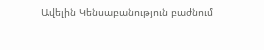Ավելին Կենսաբանություն բաժնում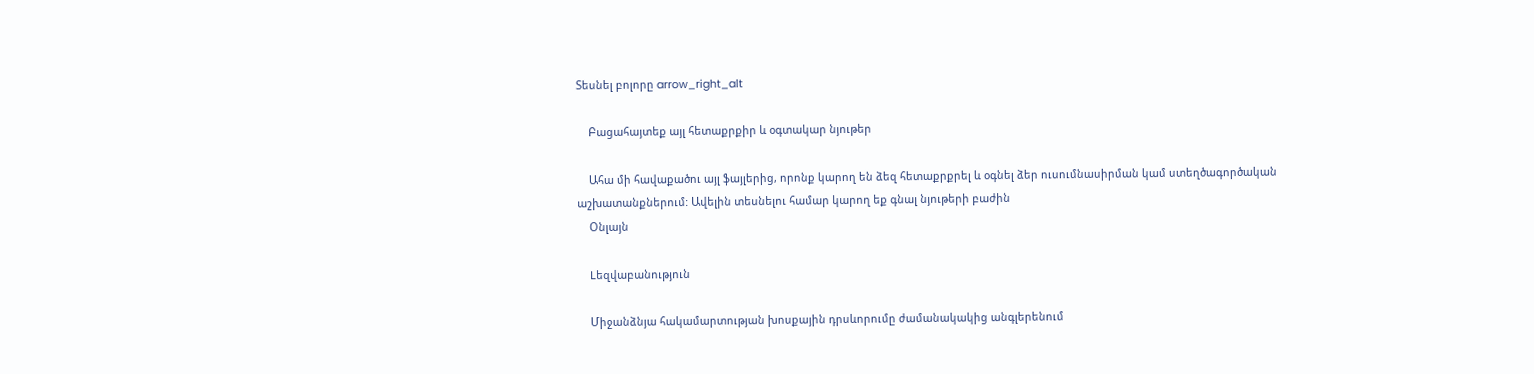Տեսնել բոլորը arrow_right_alt

    Բացահայտեք այլ հետաքրքիր և օգտակար նյութեր

    Ահա մի հավաքածու այլ ֆայլերից, որոնք կարող են ձեզ հետաքրքրել և օգնել ձեր ուսումնասիրման կամ ստեղծագործական աշխատանքներում: Ավելին տեսնելու համար կարող եք գնալ նյութերի բաժին
    Օնլայն

    Lեզվաբանություն

    Միջանձնյա հակամարտության խոսքային դրսևորումը ժամանակակից անգլերենում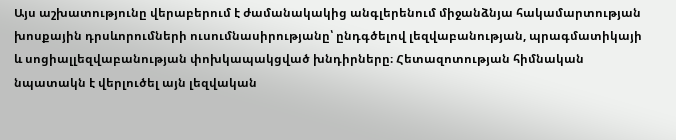Այս աշխատությունը վերաբերում է ժամանակակից անգլերենում միջանձնյա հակամարտության խոսքային դրսևորումների ուսումնասիրությանը՝ ընդգծելով լեզվաբանության, պրագմատիկայի և սոցիալլեզվաբանության փոխկապակցված խնդիրները։ Հետազոտության հիմնական նպատակն է վերլուծել այն լեզվական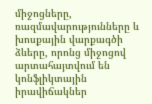միջոցները, ռազմավարությունները և խոսքային վարքագծի ձևերը, որոնց միջոցով արտահայտվում են կոնֆլիկտային իրավիճակներ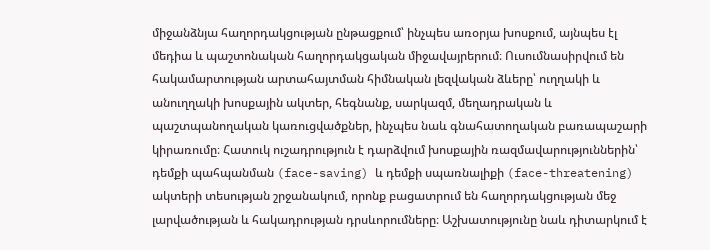միջանձնյա հաղորդակցության ընթացքում՝ ինչպես առօրյա խոսքում, այնպես էլ մեդիա և պաշտոնական հաղորդակցական միջավայրերում։ Ուսումնասիրվում են հակամարտության արտահայտման հիմնական լեզվական ձևերը՝ ուղղակի և անուղղակի խոսքային ակտեր, հեգնանք, սարկազմ, մեղադրական և պաշտպանողական կառուցվածքներ, ինչպես նաև գնահատողական բառապաշարի կիրառումը։ Հատուկ ուշադրություն է դարձվում խոսքային ռազմավարություններին՝ դեմքի պահպանման (face-saving) և դեմքի սպառնալիքի (face-threatening) ակտերի տեսության շրջանակում, որոնք բացատրում են հաղորդակցության մեջ լարվածության և հակադրության դրսևորումները։ Աշխատությունը նաև դիտարկում է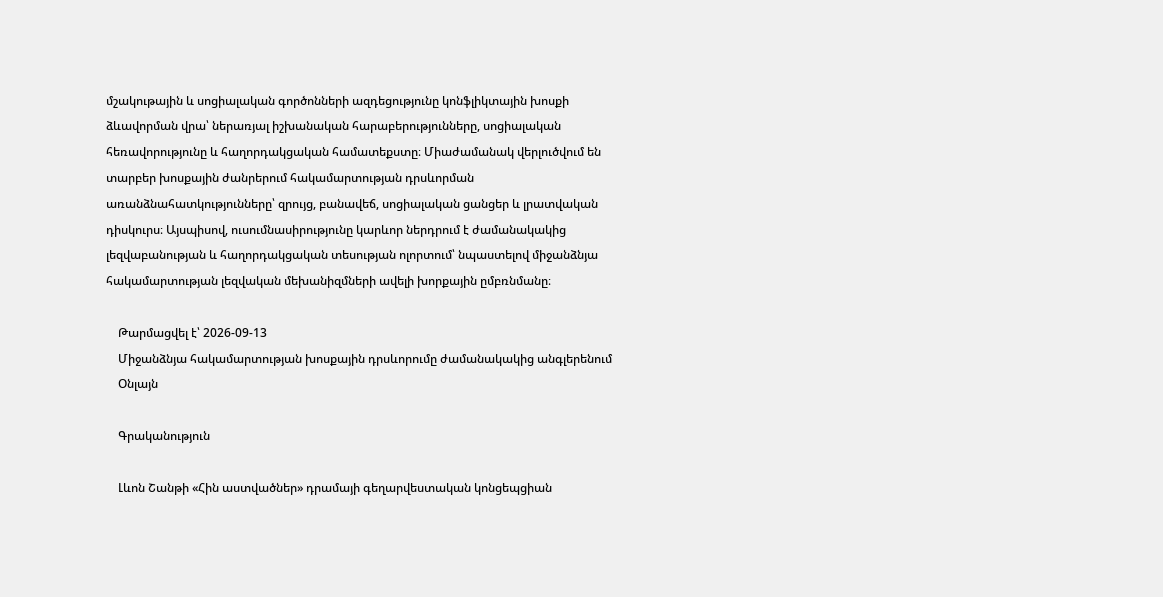մշակութային և սոցիալական գործոնների ազդեցությունը կոնֆլիկտային խոսքի ձևավորման վրա՝ ներառյալ իշխանական հարաբերությունները, սոցիալական հեռավորությունը և հաղորդակցական համատեքստը։ Միաժամանակ վերլուծվում են տարբեր խոսքային ժանրերում հակամարտության դրսևորման առանձնահատկությունները՝ զրույց, բանավեճ, սոցիալական ցանցեր և լրատվական դիսկուրս։ Այսպիսով, ուսումնասիրությունը կարևոր ներդրում է ժամանակակից լեզվաբանության և հաղորդակցական տեսության ոլորտում՝ նպաստելով միջանձնյա հակամարտության լեզվական մեխանիզմների ավելի խորքային ըմբռնմանը։

    Թարմացվել է՝ 2026-09-13
    Միջանձնյա հակամարտության խոսքային դրսևորումը ժամանակակից անգլերենում
    Օնլայն

    Գրականություն

    Լևոն Շանթի «Հին աստվածներ» դրամայի գեղարվեստական կոնցեպցիան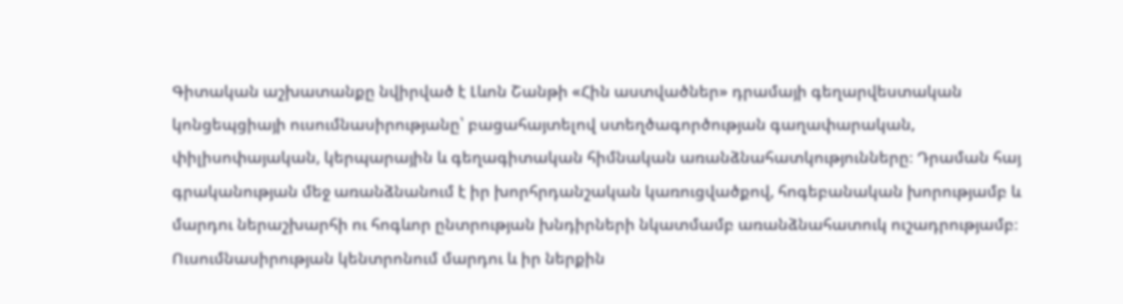Գիտական աշխատանքը նվիրված է Լևոն Շանթի «Հին աստվածներ» դրամայի գեղարվեստական կոնցեպցիայի ուսումնասիրությանը՝ բացահայտելով ստեղծագործության գաղափարական, փիլիսոփայական, կերպարային և գեղագիտական հիմնական առանձնահատկությունները։ Դրաման հայ գրականության մեջ առանձնանում է իր խորհրդանշական կառուցվածքով, հոգեբանական խորությամբ և մարդու ներաշխարհի ու հոգևոր ընտրության խնդիրների նկատմամբ առանձնահատուկ ուշադրությամբ։ Ուսումնասիրության կենտրոնում մարդու և իր ներքին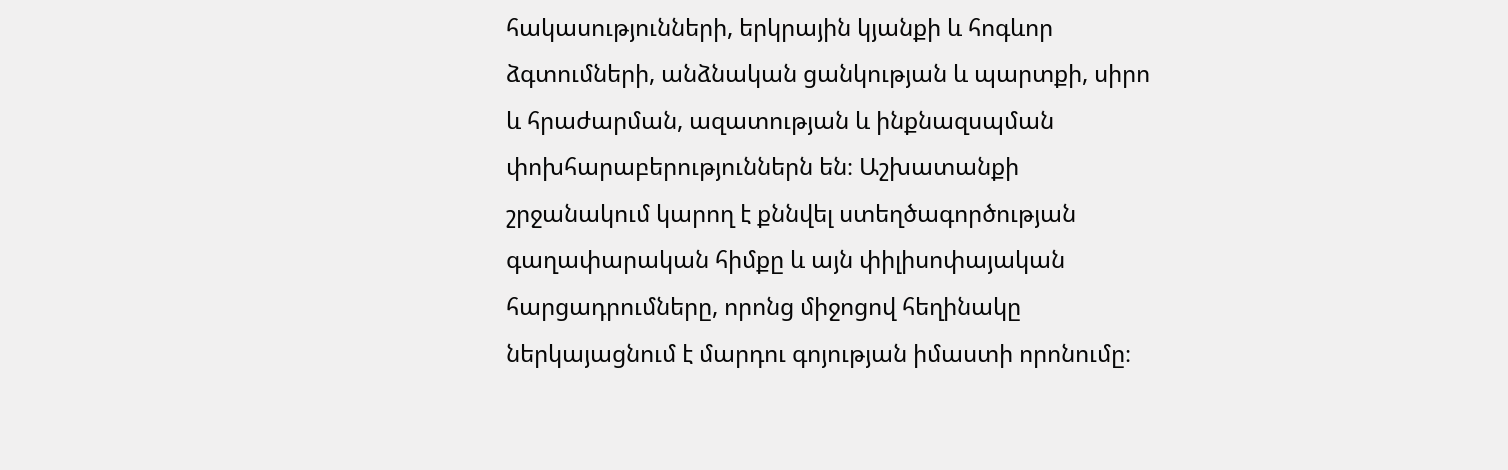հակասությունների, երկրային կյանքի և հոգևոր ձգտումների, անձնական ցանկության և պարտքի, սիրո և հրաժարման, ազատության և ինքնազսպման փոխհարաբերություններն են։ Աշխատանքի շրջանակում կարող է քննվել ստեղծագործության գաղափարական հիմքը և այն փիլիսոփայական հարցադրումները, որոնց միջոցով հեղինակը ներկայացնում է մարդու գոյության իմաստի որոնումը։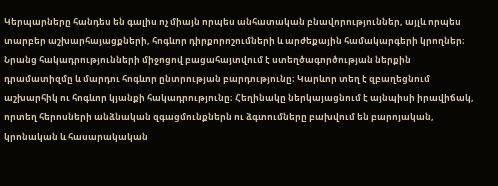Կերպարները հանդես են գալիս ոչ միայն որպես անհատական բնավորություններ, այլև որպես տարբեր աշխարհայացքների, հոգևոր դիրքորոշումների և արժեքային համակարգերի կրողներ։ Նրանց հակադրությունների միջոցով բացահայտվում է ստեղծագործության ներքին դրամատիզմը և մարդու հոգևոր ընտրության բարդությունը։ Կարևոր տեղ է զբաղեցնում աշխարհիկ ու հոգևոր կյանքի հակադրությունը։ Հեղինակը ներկայացնում է այնպիսի իրավիճակ, որտեղ հերոսների անձնական զգացմունքներն ու ձգտումները բախվում են բարոյական, կրոնական և հասարակական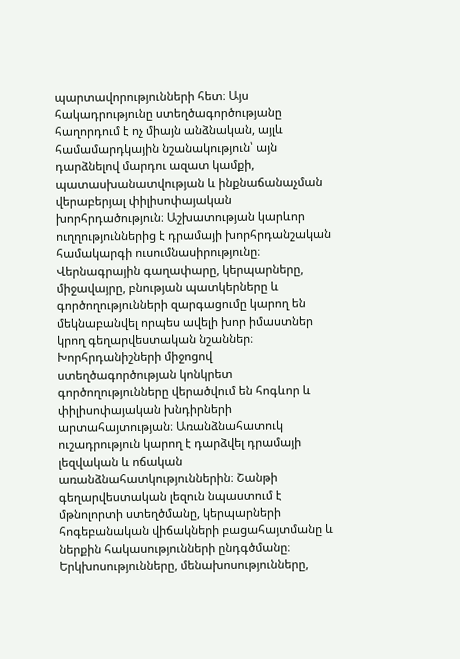պարտավորությունների հետ։ Այս հակադրությունը ստեղծագործությանը հաղորդում է ոչ միայն անձնական, այլև համամարդկային նշանակություն՝ այն դարձնելով մարդու ազատ կամքի, պատասխանատվության և ինքնաճանաչման վերաբերյալ փիլիսոփայական խորհրդածություն։ Աշխատության կարևոր ուղղություններից է դրամայի խորհրդանշական համակարգի ուսումնասիրությունը։ Վերնագրային գաղափարը, կերպարները, միջավայրը, բնության պատկերները և գործողությունների զարգացումը կարող են մեկնաբանվել որպես ավելի խոր իմաստներ կրող գեղարվեստական նշաններ։ Խորհրդանիշների միջոցով ստեղծագործության կոնկրետ գործողությունները վերածվում են հոգևոր և փիլիսոփայական խնդիրների արտահայտության։ Առանձնահատուկ ուշադրություն կարող է դարձվել դրամայի լեզվական և ոճական առանձնահատկություններին։ Շանթի գեղարվեստական լեզուն նպաստում է մթնոլորտի ստեղծմանը, կերպարների հոգեբանական վիճակների բացահայտմանը և ներքին հակասությունների ընդգծմանը։ Երկխոսությունները, մենախոսությունները,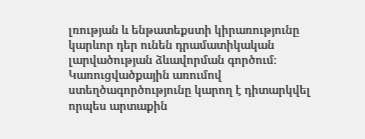լռության և ենթատեքստի կիրառությունը կարևոր դեր ունեն դրամատիկական լարվածության ձևավորման գործում։ Կառուցվածքային առումով ստեղծագործությունը կարող է դիտարկվել որպես արտաքին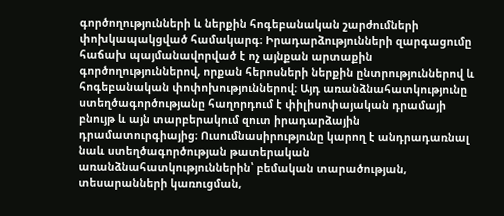գործողությունների և ներքին հոգեբանական շարժումների փոխկապակցված համակարգ։ Իրադարձությունների զարգացումը հաճախ պայմանավորված է ոչ այնքան արտաքին գործողություններով, որքան հերոսների ներքին ընտրություններով և հոգեբանական փոփոխություններով։ Այդ առանձնահատկությունը ստեղծագործությանը հաղորդում է փիլիսոփայական դրամայի բնույթ և այն տարբերակում զուտ իրադարձային դրամատուրգիայից։ Ուսումնասիրությունը կարող է անդրադառնալ նաև ստեղծագործության թատերական առանձնահատկություններին՝ բեմական տարածության, տեսարանների կառուցման,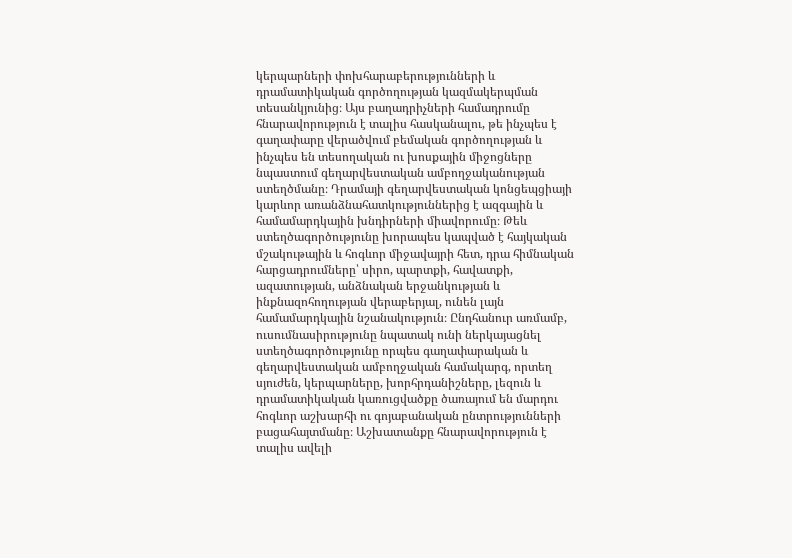կերպարների փոխհարաբերությունների և դրամատիկական գործողության կազմակերպման տեսանկյունից։ Այս բաղադրիչների համադրումը հնարավորություն է տալիս հասկանալու, թե ինչպես է գաղափարը վերածվում բեմական գործողության և ինչպես են տեսողական ու խոսքային միջոցները նպաստում գեղարվեստական ամբողջականության ստեղծմանը։ Դրամայի գեղարվեստական կոնցեպցիայի կարևոր առանձնահատկություններից է ազգային և համամարդկային խնդիրների միավորումը։ Թեև ստեղծագործությունը խորապես կապված է հայկական մշակութային և հոգևոր միջավայրի հետ, դրա հիմնական հարցադրումները՝ սիրո, պարտքի, հավատքի, ազատության, անձնական երջանկության և ինքնազոհողության վերաբերյալ, ունեն լայն համամարդկային նշանակություն։ Ընդհանուր առմամբ, ուսումնասիրությունը նպատակ ունի ներկայացնել ստեղծագործությունը որպես գաղափարական և գեղարվեստական ամբողջական համակարգ, որտեղ սյուժեն, կերպարները, խորհրդանիշները, լեզուն և դրամատիկական կառուցվածքը ծառայում են մարդու հոգևոր աշխարհի ու գոյաբանական ընտրությունների բացահայտմանը։ Աշխատանքը հնարավորություն է տալիս ավելի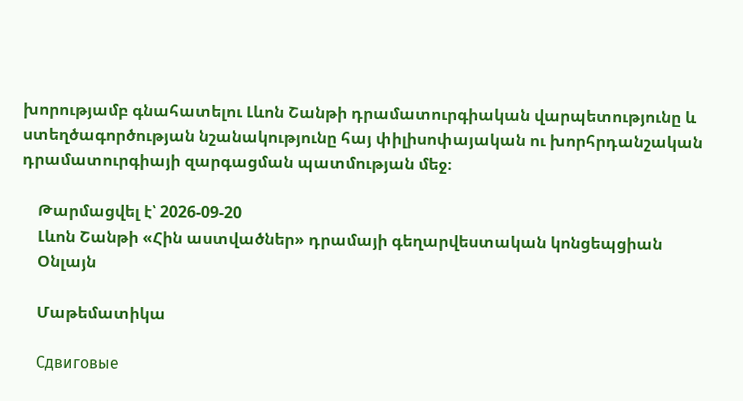խորությամբ գնահատելու Լևոն Շանթի դրամատուրգիական վարպետությունը և ստեղծագործության նշանակությունը հայ փիլիսոփայական ու խորհրդանշական դրամատուրգիայի զարգացման պատմության մեջ։

    Թարմացվել է՝ 2026-09-20
    Լևոն Շանթի «Հին աստվածներ» դրամայի գեղարվեստական կոնցեպցիան
    Օնլայն

    Մաթեմատիկա

    Сдвиговые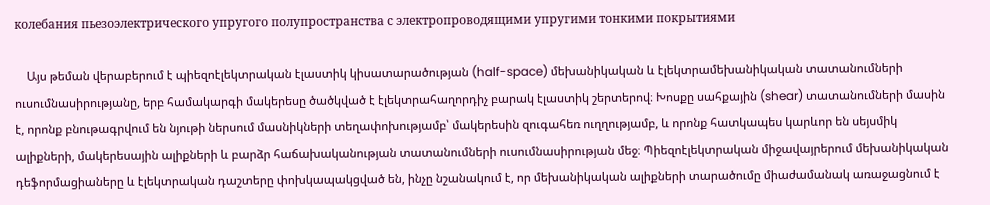колебания пьезоэлектрического упругого полупространства с электропроводящими упругими тонкими покрытиями

    Այս թեման վերաբերում է պիեզոէլեկտրական էլաստիկ կիսատարածության (half-space) մեխանիկական և էլեկտրամեխանիկական տատանումների ուսումնասիրությանը, երբ համակարգի մակերեսը ծածկված է էլեկտրահաղորդիչ բարակ էլաստիկ շերտերով։ Խոսքը սահքային (shear) տատանումների մասին է, որոնք բնութագրվում են նյութի ներսում մասնիկների տեղափոխությամբ՝ մակերեսին զուգահեռ ուղղությամբ, և որոնք հատկապես կարևոր են սեյսմիկ ալիքների, մակերեսային ալիքների և բարձր հաճախականության տատանումների ուսումնասիրության մեջ։ Պիեզոէլեկտրական միջավայրերում մեխանիկական դեֆորմացիաները և էլեկտրական դաշտերը փոխկապակցված են, ինչը նշանակում է, որ մեխանիկական ալիքների տարածումը միաժամանակ առաջացնում է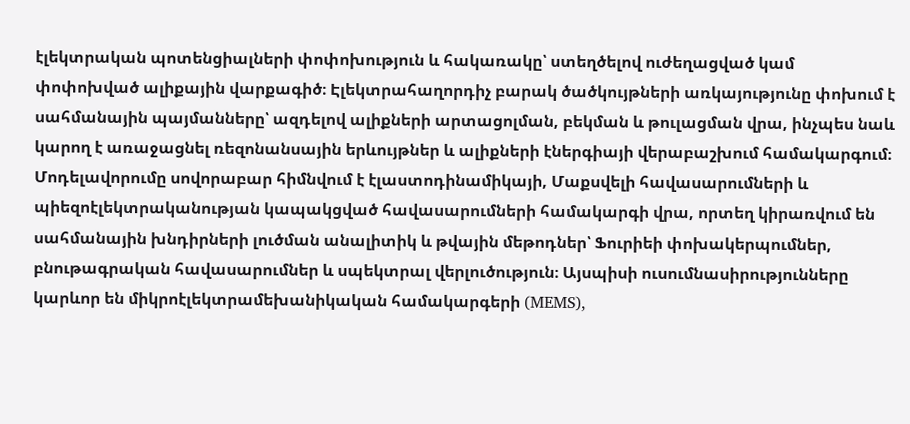էլեկտրական պոտենցիալների փոփոխություն և հակառակը՝ ստեղծելով ուժեղացված կամ փոփոխված ալիքային վարքագիծ։ Էլեկտրահաղորդիչ բարակ ծածկույթների առկայությունը փոխում է սահմանային պայմանները՝ ազդելով ալիքների արտացոլման, բեկման և թուլացման վրա, ինչպես նաև կարող է առաջացնել ռեզոնանսային երևույթներ և ալիքների էներգիայի վերաբաշխում համակարգում։ Մոդելավորումը սովորաբար հիմնվում է էլաստոդինամիկայի, Մաքսվելի հավասարումների և պիեզոէլեկտրականության կապակցված հավասարումների համակարգի վրա, որտեղ կիրառվում են սահմանային խնդիրների լուծման անալիտիկ և թվային մեթոդներ՝ Ֆուրիեի փոխակերպումներ, բնութագրական հավասարումներ և սպեկտրալ վերլուծություն։ Այսպիսի ուսումնասիրությունները կարևոր են միկրոէլեկտրամեխանիկական համակարգերի (MEMS),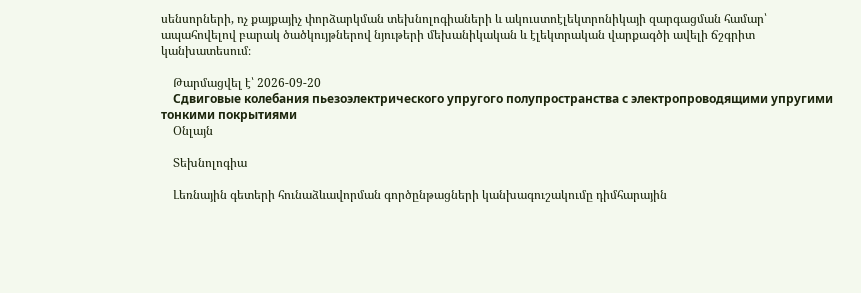սենսորների, ոչ քայքայիչ փորձարկման տեխնոլոգիաների և ակուստոէլեկտրոնիկայի զարգացման համար՝ ապահովելով բարակ ծածկույթներով նյութերի մեխանիկական և էլեկտրական վարքագծի ավելի ճշգրիտ կանխատեսում։

    Թարմացվել է՝ 2026-09-20
    Сдвиговые колебания пьезоэлектрического упругого полупространства с электропроводящими упругими тонкими покрытиями
    Օնլայն

    Տեխնոլոգիա

    Լեռնային գետերի հունաձևավորման գործընթացների կանխագուշակումը դիմհարային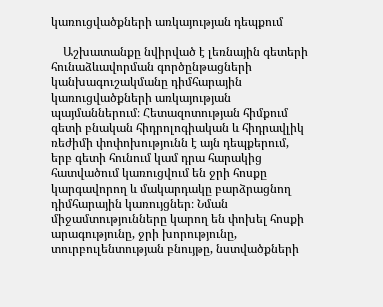կառուցվածքների առկայության դեպքում

    Աշխատանքը նվիրված է լեռնային գետերի հունաձևավորման գործընթացների կանխագուշակմանը դիմհարային կառուցվածքների առկայության պայմաններում։ Հետազոտության հիմքում գետի բնական հիդրոլոգիական և հիդրավլիկ ռեժիմի փոփոխությունն է այն դեպքերում, երբ գետի հունում կամ դրա հարակից հատվածում կառուցվում են ջրի հոսքը կարգավորող և մակարդակը բարձրացնող դիմհարային կառույցներ։ Նման միջամտությունները կարող են փոխել հոսքի արագությունը, ջրի խորությունը, տուրբուլենտության բնույթը, նստվածքների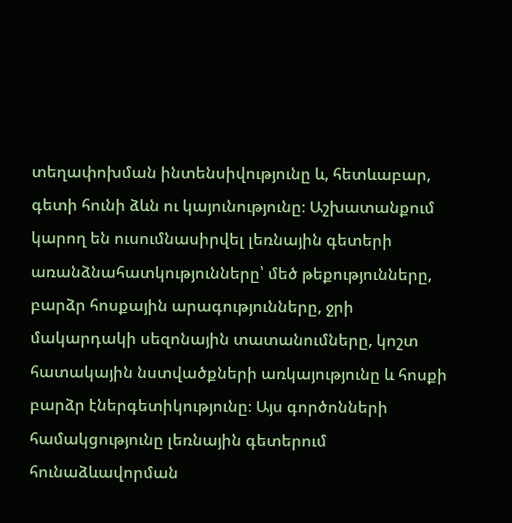տեղափոխման ինտենսիվությունը և, հետևաբար, գետի հունի ձևն ու կայունությունը։ Աշխատանքում կարող են ուսումնասիրվել լեռնային գետերի առանձնահատկությունները՝ մեծ թեքությունները, բարձր հոսքային արագությունները, ջրի մակարդակի սեզոնային տատանումները, կոշտ հատակային նստվածքների առկայությունը և հոսքի բարձր էներգետիկությունը։ Այս գործոնների համակցությունը լեռնային գետերում հունաձևավորման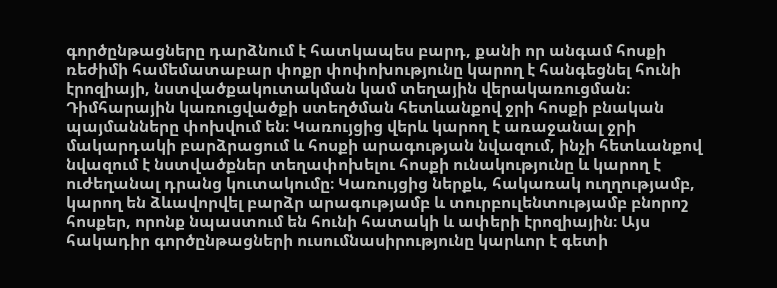գործընթացները դարձնում է հատկապես բարդ, քանի որ անգամ հոսքի ռեժիմի համեմատաբար փոքր փոփոխությունը կարող է հանգեցնել հունի էրոզիայի, նստվածքակուտակման կամ տեղային վերակառուցման։ Դիմհարային կառուցվածքի ստեղծման հետևանքով ջրի հոսքի բնական պայմանները փոխվում են։ Կառույցից վերև կարող է առաջանալ ջրի մակարդակի բարձրացում և հոսքի արագության նվազում, ինչի հետևանքով նվազում է նստվածքներ տեղափոխելու հոսքի ունակությունը և կարող է ուժեղանալ դրանց կուտակումը։ Կառույցից ներքև, հակառակ ուղղությամբ, կարող են ձևավորվել բարձր արագությամբ և տուրբուլենտությամբ բնորոշ հոսքեր, որոնք նպաստում են հունի հատակի և ափերի էրոզիային։ Այս հակադիր գործընթացների ուսումնասիրությունը կարևոր է գետի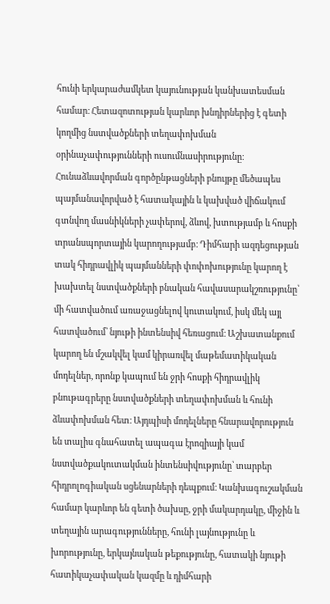հունի երկարաժամկետ կայունության կանխատեսման համար։ Հետազոտության կարևոր խնդիրներից է գետի կողմից նստվածքների տեղափոխման օրինաչափությունների ուսումնասիրությունը։ Հունաձևավորման գործընթացների բնույթը մեծապես պայմանավորված է հատակային և կախված վիճակում գտնվող մասնիկների չափերով, ձևով, խտությամբ և հոսքի տրանսպորտային կարողությամբ։ Դիմհարի ազդեցության տակ հիդրավլիկ պայմանների փոփոխությունը կարող է խախտել նստվածքների բնական հավասարակշռությունը՝ մի հատվածում առաջացնելով կուտակում, իսկ մեկ այլ հատվածում՝ նյութի ինտենսիվ հեռացում։ Աշխատանքում կարող են մշակվել կամ կիրառվել մաթեմատիկական մոդելներ, որոնք կապում են ջրի հոսքի հիդրավլիկ բնութագրերը նստվածքների տեղափոխման և հունի ձևափոխման հետ։ Այդպիսի մոդելները հնարավորություն են տալիս գնահատել ապագա էրոզիայի կամ նստվածքակուտակման ինտենսիվությունը՝ տարբեր հիդրոլոգիական սցենարների դեպքում։ Կանխագուշակման համար կարևոր են գետի ծախսը, ջրի մակարդակը, միջին և տեղային արագությունները, հունի լայնությունը և խորությունը, երկայնական թեքությունը, հատակի նյութի հատիկաչափական կազմը և դիմհարի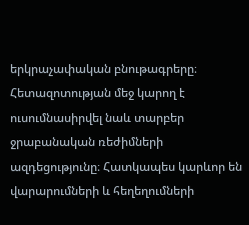երկրաչափական բնութագրերը։ Հետազոտության մեջ կարող է ուսումնասիրվել նաև տարբեր ջրաբանական ռեժիմների ազդեցությունը։ Հատկապես կարևոր են վարարումների և հեղեղումների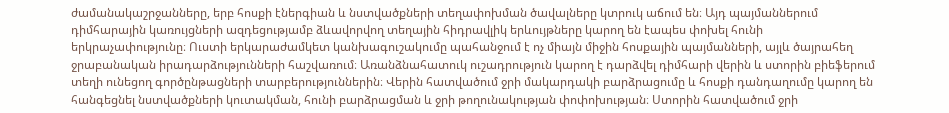ժամանակաշրջանները, երբ հոսքի էներգիան և նստվածքների տեղափոխման ծավալները կտրուկ աճում են։ Այդ պայմաններում դիմհարային կառույցների ազդեցությամբ ձևավորվող տեղային հիդրավլիկ երևույթները կարող են էապես փոխել հունի երկրաչափությունը։ Ուստի երկարաժամկետ կանխագուշակումը պահանջում է ոչ միայն միջին հոսքային պայմանների, այլև ծայրահեղ ջրաբանական իրադարձությունների հաշվառում։ Առանձնահատուկ ուշադրություն կարող է դարձվել դիմհարի վերին և ստորին բիեֆերում տեղի ունեցող գործընթացների տարբերություններին։ Վերին հատվածում ջրի մակարդակի բարձրացումը և հոսքի դանդաղումը կարող են հանգեցնել նստվածքների կուտակման, հունի բարձրացման և ջրի թողունակության փոփոխության։ Ստորին հատվածում ջրի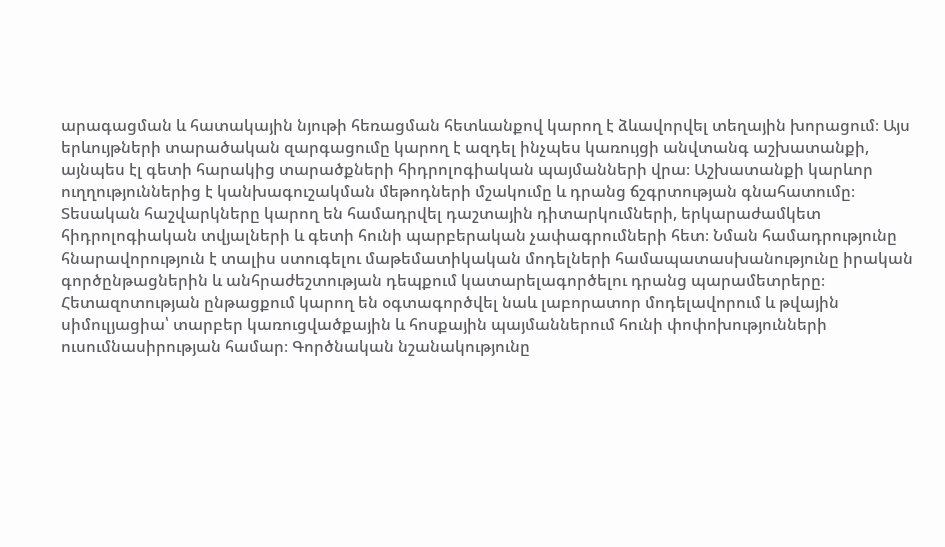արագացման և հատակային նյութի հեռացման հետևանքով կարող է ձևավորվել տեղային խորացում։ Այս երևույթների տարածական զարգացումը կարող է ազդել ինչպես կառույցի անվտանգ աշխատանքի, այնպես էլ գետի հարակից տարածքների հիդրոլոգիական պայմանների վրա։ Աշխատանքի կարևոր ուղղություններից է կանխագուշակման մեթոդների մշակումը և դրանց ճշգրտության գնահատումը։ Տեսական հաշվարկները կարող են համադրվել դաշտային դիտարկումների, երկարաժամկետ հիդրոլոգիական տվյալների և գետի հունի պարբերական չափագրումների հետ։ Նման համադրությունը հնարավորություն է տալիս ստուգելու մաթեմատիկական մոդելների համապատասխանությունը իրական գործընթացներին և անհրաժեշտության դեպքում կատարելագործելու դրանց պարամետրերը։ Հետազոտության ընթացքում կարող են օգտագործվել նաև լաբորատոր մոդելավորում և թվային սիմուլյացիա՝ տարբեր կառուցվածքային և հոսքային պայմաններում հունի փոփոխությունների ուսումնասիրության համար։ Գործնական նշանակությունը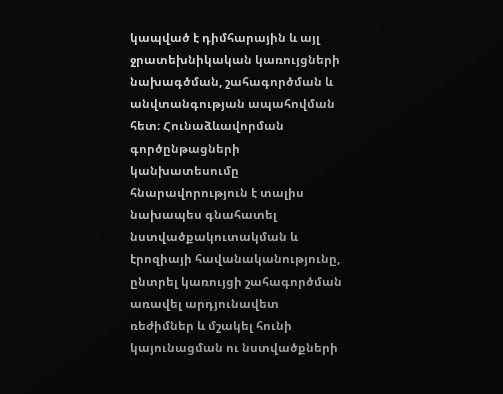կապված է դիմհարային և այլ ջրատեխնիկական կառույցների նախագծման, շահագործման և անվտանգության ապահովման հետ։ Հունաձևավորման գործընթացների կանխատեսումը հնարավորություն է տալիս նախապես գնահատել նստվածքակուտակման և էրոզիայի հավանականությունը, ընտրել կառույցի շահագործման առավել արդյունավետ ռեժիմներ և մշակել հունի կայունացման ու նստվածքների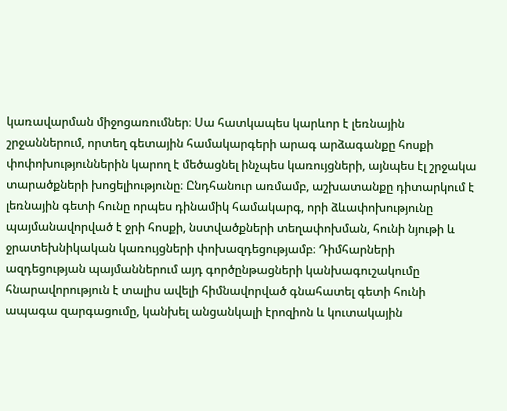կառավարման միջոցառումներ։ Սա հատկապես կարևոր է լեռնային շրջաններում, որտեղ գետային համակարգերի արագ արձագանքը հոսքի փոփոխություններին կարող է մեծացնել ինչպես կառույցների, այնպես էլ շրջակա տարածքների խոցելիությունը։ Ընդհանուր առմամբ, աշխատանքը դիտարկում է լեռնային գետի հունը որպես դինամիկ համակարգ, որի ձևափոխությունը պայմանավորված է ջրի հոսքի, նստվածքների տեղափոխման, հունի նյութի և ջրատեխնիկական կառույցների փոխազդեցությամբ։ Դիմհարների ազդեցության պայմաններում այդ գործընթացների կանխագուշակումը հնարավորություն է տալիս ավելի հիմնավորված գնահատել գետի հունի ապագա զարգացումը, կանխել անցանկալի էրոզիոն և կուտակային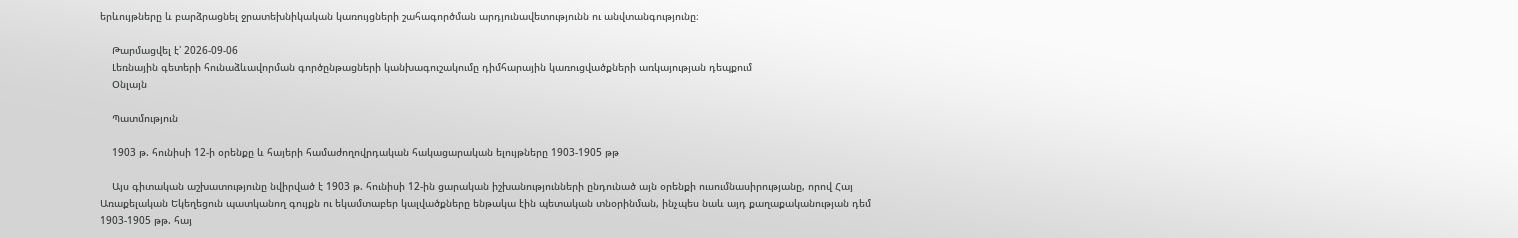երևույթները և բարձրացնել ջրատեխնիկական կառույցների շահագործման արդյունավետությունն ու անվտանգությունը։

    Թարմացվել է՝ 2026-09-06
    Լեռնային գետերի հունաձևավորման գործընթացների կանխագուշակումը դիմհարային կառուցվածքների առկայության դեպքում
    Օնլայն

    Պատմություն

    1903 թ. հունիսի 12-ի օրենքը և հայերի համաժողովրդական հակացարական ելույթները 1903-1905 թթ

    Այս գիտական աշխատությունը նվիրված է 1903 թ. հունիսի 12-ին ցարական իշխանությունների ընդունած այն օրենքի ուսումնասիրությանը, որով Հայ Առաքելական Եկեղեցուն պատկանող գույքն ու եկամտաբեր կալվածքները ենթակա էին պետական տնօրինման, ինչպես նաև այդ քաղաքականության դեմ 1903-1905 թթ. հայ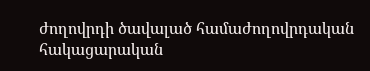ժողովրդի ծավալած համաժողովրդական հակացարական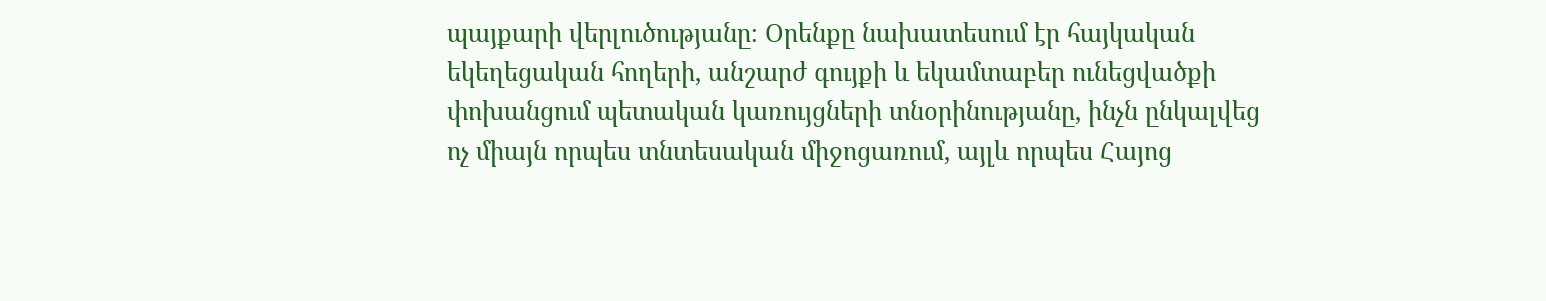պայքարի վերլուծությանը։ Օրենքը նախատեսում էր հայկական եկեղեցական հողերի, անշարժ գույքի և եկամտաբեր ունեցվածքի փոխանցում պետական կառույցների տնօրինությանը, ինչն ընկալվեց ոչ միայն որպես տնտեսական միջոցառում, այլև որպես Հայոց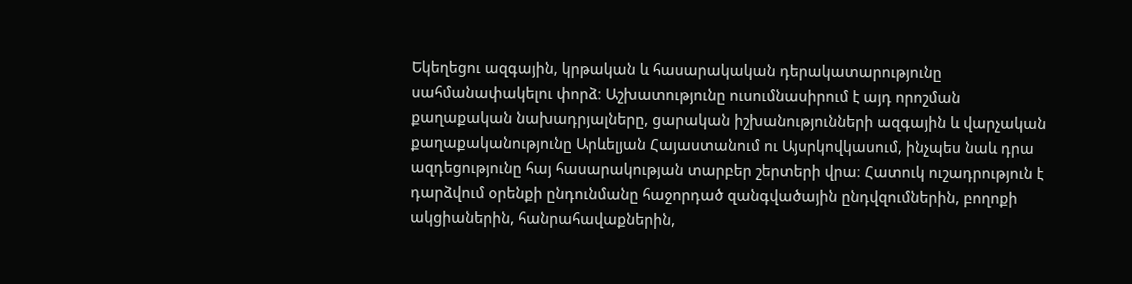Եկեղեցու ազգային, կրթական և հասարակական դերակատարությունը սահմանափակելու փորձ։ Աշխատությունը ուսումնասիրում է այդ որոշման քաղաքական նախադրյալները, ցարական իշխանությունների ազգային և վարչական քաղաքականությունը Արևելյան Հայաստանում ու Այսրկովկասում, ինչպես նաև դրա ազդեցությունը հայ հասարակության տարբեր շերտերի վրա։ Հատուկ ուշադրություն է դարձվում օրենքի ընդունմանը հաջորդած զանգվածային ընդվզումներին, բողոքի ակցիաներին, հանրահավաքներին,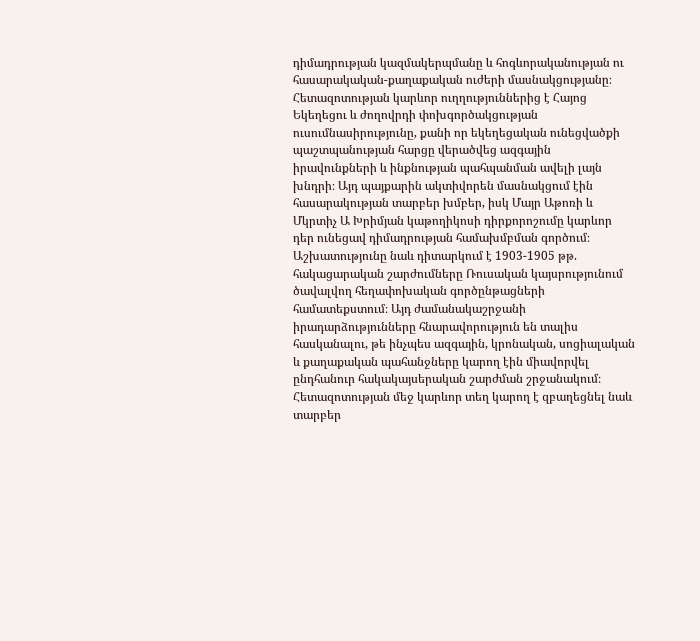դիմադրության կազմակերպմանը և հոգևորականության ու հասարակական-քաղաքական ուժերի մասնակցությանը։ Հետազոտության կարևոր ուղղություններից է Հայոց Եկեղեցու և ժողովրդի փոխգործակցության ուսումնասիրությունը, քանի որ եկեղեցական ունեցվածքի պաշտպանության հարցը վերածվեց ազգային իրավունքների և ինքնության պահպանման ավելի լայն խնդրի։ Այդ պայքարին ակտիվորեն մասնակցում էին հասարակության տարբեր խմբեր, իսկ Մայր Աթոռի և Մկրտիչ Ա Խրիմյան կաթողիկոսի դիրքորոշումը կարևոր դեր ունեցավ դիմադրության համախմբման գործում։ Աշխատությունը նաև դիտարկում է 1903-1905 թթ. հակացարական շարժումները Ռուսական կայսրությունում ծավալվող հեղափոխական գործընթացների համատեքստում։ Այդ ժամանակաշրջանի իրադարձությունները հնարավորություն են տալիս հասկանալու, թե ինչպես ազգային, կրոնական, սոցիալական և քաղաքական պահանջները կարող էին միավորվել ընդհանուր հակակայսերական շարժման շրջանակում։ Հետազոտության մեջ կարևոր տեղ կարող է զբաղեցնել նաև տարբեր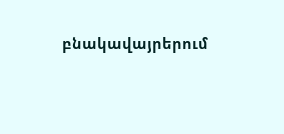բնակավայրերում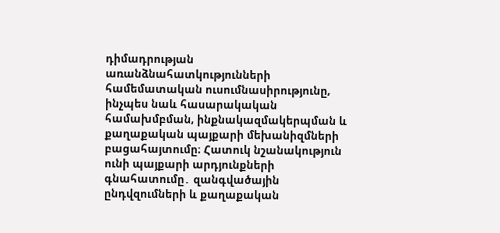դիմադրության առանձնահատկությունների համեմատական ուսումնասիրությունը, ինչպես նաև հասարակական համախմբման, ինքնակազմակերպման և քաղաքական պայքարի մեխանիզմների բացահայտումը։ Հատուկ նշանակություն ունի պայքարի արդյունքների գնահատումը․ զանգվածային ընդվզումների և քաղաքական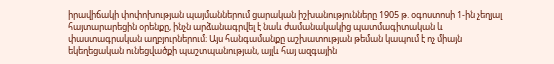իրավիճակի փոփոխության պայմաններում ցարական իշխանությունները 1905 թ. օգոստոսի 1-ին չեղյալ հայտարարեցին օրենքը, ինչն արձանագրվել է նաև ժամանակակից պատմագիտական և փաստագրական աղբյուրներում։ Այս հանգամանքը աշխատության թեման կապում է ոչ միայն եկեղեցական ունեցվածքի պաշտպանության, այլև հայ ազգային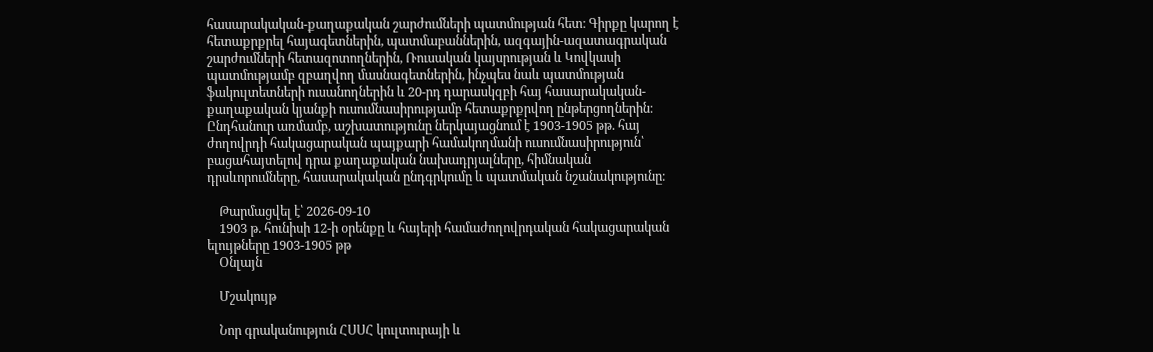հասարակական-քաղաքական շարժումների պատմության հետ։ Գիրքը կարող է հետաքրքրել հայագետներին, պատմաբաններին, ազգային-ազատագրական շարժումների հետազոտողներին, Ռուսական կայսրության և Կովկասի պատմությամբ զբաղվող մասնագետներին, ինչպես նաև պատմության ֆակուլտետների ուսանողներին և 20-րդ դարասկզբի հայ հասարակական-քաղաքական կյանքի ուսումնասիրությամբ հետաքրքրվող ընթերցողներին։ Ընդհանուր առմամբ, աշխատությունը ներկայացնում է 1903-1905 թթ. հայ ժողովրդի հակացարական պայքարի համակողմանի ուսումնասիրություն՝ բացահայտելով դրա քաղաքական նախադրյալները, հիմնական դրսևորումները, հասարակական ընդգրկումը և պատմական նշանակությունը։

    Թարմացվել է՝ 2026-09-10
    1903 թ. հունիսի 12-ի օրենքը և հայերի համաժողովրդական հակացարական ելույթները 1903-1905 թթ
    Օնլայն

    Մշակույթ

    Նոր գրականություն ՀՍՍՀ կուլտուրայի և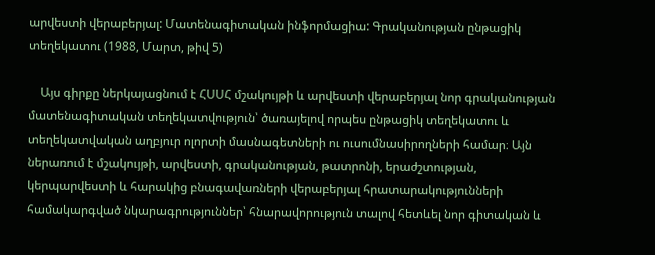արվեստի վերաբերյալ: Մատենագիտական ինֆորմացիա: Գրականության ընթացիկ տեղեկատու (1988, Մարտ, թիվ 5)

    Այս գիրքը ներկայացնում է ՀՍՍՀ մշակույթի և արվեստի վերաբերյալ նոր գրականության մատենագիտական տեղեկատվություն՝ ծառայելով որպես ընթացիկ տեղեկատու և տեղեկատվական աղբյուր ոլորտի մասնագետների ու ուսումնասիրողների համար։ Այն ներառում է մշակույթի, արվեստի, գրականության, թատրոնի, երաժշտության, կերպարվեստի և հարակից բնագավառների վերաբերյալ հրատարակությունների համակարգված նկարագրություններ՝ հնարավորություն տալով հետևել նոր գիտական և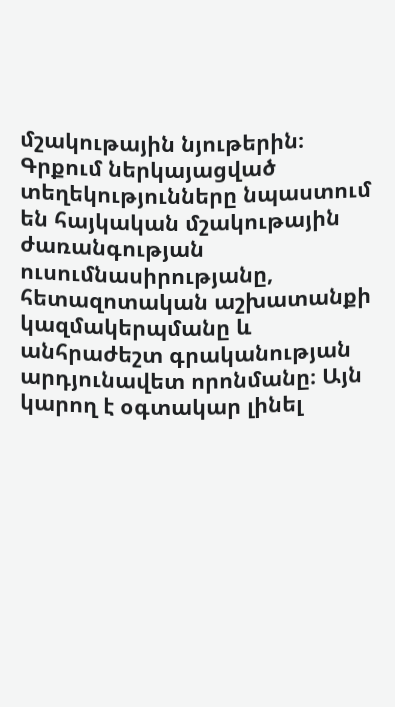մշակութային նյութերին։ Գրքում ներկայացված տեղեկությունները նպաստում են հայկական մշակութային ժառանգության ուսումնասիրությանը, հետազոտական աշխատանքի կազմակերպմանը և անհրաժեշտ գրականության արդյունավետ որոնմանը։ Այն կարող է օգտակար լինել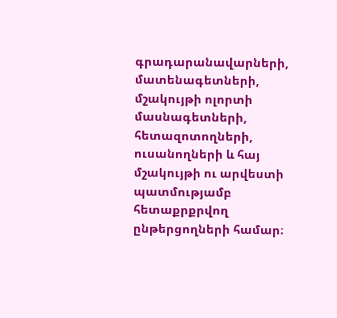գրադարանավարների, մատենագետների, մշակույթի ոլորտի մասնագետների, հետազոտողների, ուսանողների և հայ մշակույթի ու արվեստի պատմությամբ հետաքրքրվող ընթերցողների համար։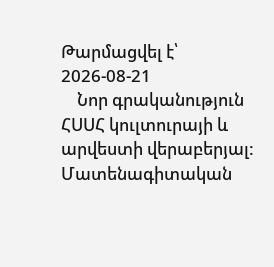Թարմացվել է՝ 2026-08-21
    Նոր գրականություն ՀՍՍՀ կուլտուրայի և արվեստի վերաբերյալ: Մատենագիտական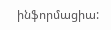ինֆորմացիա: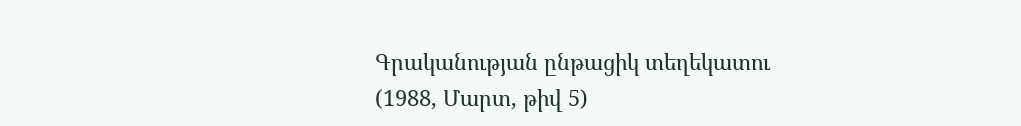Գրականության ընթացիկ տեղեկատու (1988, Մարտ, թիվ 5)